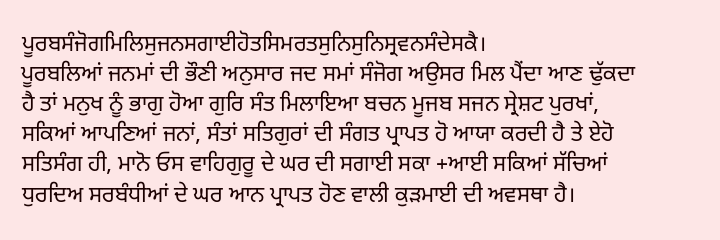ਪੂਰਬਸੰਜੋਗਮਿਲਿਸੁਜਨਸਗਾਈਹੋਤਸਿਮਰਤਸੁਨਿਸੁਨਿਸ੍ਰਵਨਸੰਦੇਸਕੈ।
ਪੂਰਬਲਿਆਂ ਜਨਮਾਂ ਦੀ ਭੌਣੀ ਅਨੁਸਾਰ ਜਦ ਸਮਾਂ ਸੰਜੋਗ ਅਉਸਰ ਮਿਲ ਪੈਂਦਾ ਆਣ ਢੁੱਕਦਾ ਹੈ ਤਾਂ ਮਨੁਖ ਨੂੰ ਭਾਗੁ ਹੋਆ ਗੁਰਿ ਸੰਤ ਮਿਲਾਇਆ ਬਚਨ ਮੂਜਬ ਸਜਨ ਸ੍ਰੇਸ਼ਟ ਪੁਰਖਾਂ, ਸਕਿਆਂ ਆਪਣਿਆਂ ਜਨਾਂ, ਸੰਤਾਂ ਸਤਿਗੁਰਾਂ ਦੀ ਸੰਗਤ ਪ੍ਰਾਪਤ ਹੋ ਆਯਾ ਕਰਦੀ ਹੈ ਤੇ ਏਹੋ ਸਤਿਸੰਗ ਹੀ, ਮਾਨੋ ਓਸ ਵਾਹਿਗੁਰੂ ਦੇ ਘਰ ਦੀ ਸਗਾਈ ਸਕਾ +ਆਈ ਸਕਿਆਂ ਸੱਚਿਆਂ ਧੁਰਦਿਅ ਸਰਬੰਧੀਆਂ ਦੇ ਘਰ ਆਨ ਪ੍ਰਾਪਤ ਹੋਣ ਵਾਲੀ ਕੁੜਮਾਈ ਦੀ ਅਵਸਥਾ ਹੈ।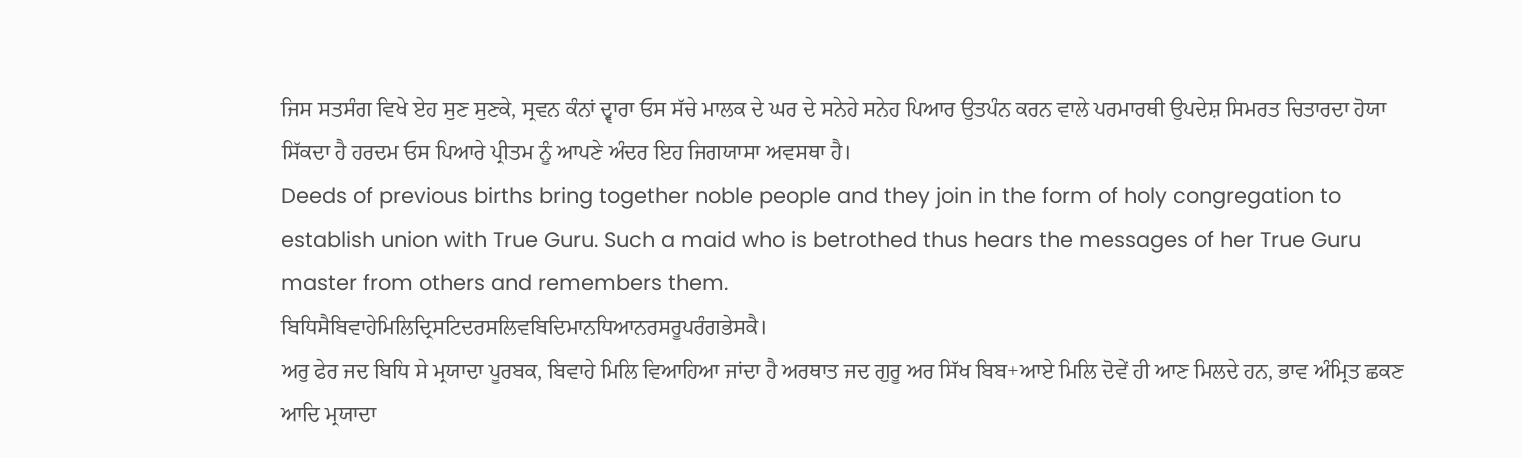ਜਿਸ ਸਤਸੰਗ ਵਿਖੇ ਏਹ ਸੁਣ ਸੁਣਕੇ, ਸ੍ਰਵਨ ਕੰਨਾਂ ਦ੍ਵਾਰਾ ਓਸ ਸੱਚੇ ਮਾਲਕ ਦੇ ਘਰ ਦੇ ਸਨੇਹੇ ਸਨੇਹ ਪਿਆਰ ਉਤਪੰਨ ਕਰਨ ਵਾਲੇ ਪਰਮਾਰਥੀ ਉਪਦੇਸ਼ ਸਿਮਰਤ ਚਿਤਾਰਦਾ ਹੋਯਾ ਸਿੱਕਦਾ ਹੈ ਹਰਦਮ ਓਸ ਪਿਆਰੇ ਪ੍ਰੀਤਮ ਨੂੰ ਆਪਣੇ ਅੰਦਰ ਇਹ ਜਿਗਯਾਸਾ ਅਵਸਥਾ ਹੈ।
Deeds of previous births bring together noble people and they join in the form of holy congregation to establish union with True Guru. Such a maid who is betrothed thus hears the messages of her True Guru master from others and remembers them.
ਬਿਧਿਸੈਬਿਵਾਹੇਮਿਲਿਦ੍ਰਿਸਟਿਦਰਸਲਿਵਬਿਦਿਮਾਨਧਿਆਨਰਸਰੂਪਰੰਗਭੇਸਕੈ।
ਅਰੁ ਫੇਰ ਜਦ ਬਿਧਿ ਸੇ ਮ੍ਰਯਾਦਾ ਪੂਰਬਕ, ਬਿਵਾਹੇ ਮਿਲਿ ਵਿਆਹਿਆ ਜਾਂਦਾ ਹੈ ਅਰਥਾਤ ਜਦ ਗੁਰੂ ਅਰ ਸਿੱਖ ਬਿਬ+ਆਏ ਮਿਲਿ ਦੋਵੇਂ ਹੀ ਆਣ ਮਿਲਦੇ ਹਨ, ਭਾਵ ਅੰਮ੍ਰਿਤ ਛਕਣ ਆਦਿ ਮ੍ਰਯਾਦਾ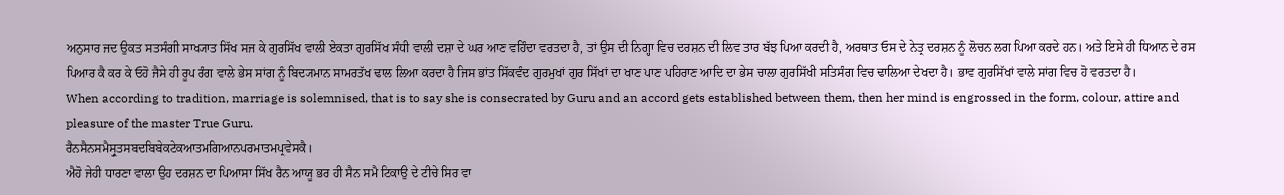ਅਨੁਸਾਰ ਜਦ ਉਕਤ ਸਤਸੰਗੀ ਸਾਖ੍ਯਾਤ ਸਿੱਖ ਸਜ ਕੇ ਗੁਰਸਿੱਖ ਵਾਲੀ ਏਕਤਾ ਗੁਰਸਿੱਖ ਸੰਧੀ ਵਾਲੀ ਦਸ਼ਾ ਦੇ ਘਰ ਆਣ ਵਹਿੰਦਾ ਵਰਤਦਾ ਹੈ, ਤਾਂ ਉਸ ਦੀ ਨਿਗ੍ਹਾ ਵਿਚ ਦਰਸ਼ਨ ਦੀ ਲਿਵ ਤਾਰ ਬੱਝ ਪਿਆ ਕਰਦੀ ਹੈ, ਅਰਥਾਤ ਓਸ ਦੇ ਨੇਤ੍ਰ ਦਰਸ਼ਨ ਨੂੰ ਲੋਚਨ ਲਗ ਪਿਆ ਕਰਦੇ ਹਨ। ਅਤੇ ਇਸੇ ਹੀ ਧਿਆਨ ਦੇ ਰਸ ਪਿਆਰ ਕੈ ਕਰ ਕੇ ਓਹੋ ਜੈਸੇ ਹੀ ਰੂਪ ਰੰਗ ਵਾਲੇ ਭੇਸ ਸਾਂਗ ਨੂੰ ਬਿਦ੍ਯਮਾਨ ਸਾਮਰਤੱਖ ਢਾਲ ਲਿਆ ਕਰਦਾ ਹੈ ਜਿਸ ਭਾਂਤ ਸਿੱਕਵੰਦ ਗੁਰਮੁਖਾਂ ਗੁਰ ਸਿੱਖਾਂ ਦਾ ਖਾਣ ਪਾਣ ਪਹਿਰਾਣ ਆਦਿ ਦਾ ਭੇਸ ਚਾਲਾ ਗੁਰਸਿੱਖੀ ਸਤਿਸੰਗ ਵਿਚ ਢਾਲਿਆ ਦੇਖਦਾ ਹੈ। ਭਾਵ ਗੁਰਸਿੱਖਾਂ ਵਾਲੇ ਸਾਂਗ ਵਿਚ ਹੋ ਵਰਤਦਾ ਹੈ।
When according to tradition, marriage is solemnised, that is to say she is consecrated by Guru and an accord gets established between them, then her mind is engrossed in the form, colour, attire and pleasure of the master True Guru.
ਰੈਨਸੈਨਸਮੈਸ੍ਰੁਤਸਬਦਬਿਬੇਕਟੇਕਆਤਮਗਿਆਨਪਰਮਾਤਮਪ੍ਰਵੇਸਕੈ।
ਐਹੋ ਜੇਹੀ ਧਾਰਣਾ ਵਾਲਾ ਉਹ ਦਰਸ਼ਨ ਦਾ ਪਿਆਸਾ ਸਿੱਖ ਰੈਨ ਆਯੂ ਭਰ ਹੀ ਸੈਨ ਸਮੈ ਟਿਕਾਉ ਦੇ ਟੀਚੇ ਸਿਰ ਵਾ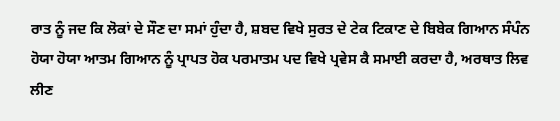ਰਾਤ ਨੂੰ ਜਦ ਕਿ ਲੋਕਾਂ ਦੇ ਸੌਣ ਦਾ ਸਮਾਂ ਹੁੰਦਾ ਹੈ, ਸ਼ਬਦ ਵਿਖੇ ਸੁਰਤ ਦੇ ਟੇਕ ਟਿਕਾਣ ਦੇ ਬਿਬੇਕ ਗਿਆਨ ਸੰਪੰਨ ਹੋਯਾ ਹੋਯਾ ਆਤਮ ਗਿਆਨ ਨੂੰ ਪ੍ਰਾਪਤ ਹੋਕ ਪਰਮਾਤਮ ਪਦ ਵਿਖੇ ਪ੍ਰਵੇਸ ਕੈ ਸਮਾਈ ਕਰਦਾ ਹੈ, ਅਰਥਾਤ ਲਿਵ ਲੀਣ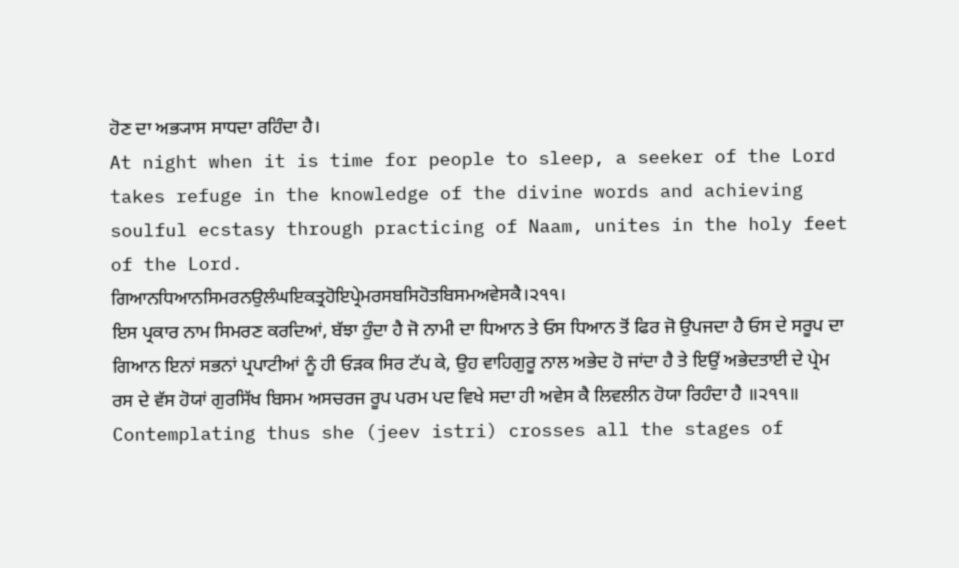ਹੋਣ ਦਾ ਅਭ੍ਯਾਸ ਸਾਧਦਾ ਰਹਿੰਦਾ ਹੈ।
At night when it is time for people to sleep, a seeker of the Lord takes refuge in the knowledge of the divine words and achieving soulful ecstasy through practicing of Naam, unites in the holy feet of the Lord.
ਗਿਆਨਧਿਆਨਸਿਮਰਨਉਲੰਘਇਕਤ੍ਰਹੋਇਪ੍ਰੇਮਰਸਬਸਿਹੋਤਬਿਸਮਅਵੇਸਕੈ।੨੧੧।
ਇਸ ਪ੍ਰਕਾਰ ਨਾਮ ਸਿਮਰਣ ਕਰਦਿਆਂ, ਬੱਝਾ ਹੁੰਦਾ ਹੈ ਜੋ ਨਾਮੀ ਦਾ ਧਿਆਨ ਤੇ ਓਸ ਧਿਆਨ ਤੋਂ ਫਿਰ ਜੋ ਉਪਜਦਾ ਹੈ ਓਸ ਦੇ ਸਰੂਪ ਦਾ ਗਿਆਨ ਇਨਾਂ ਸਭਨਾਂ ਪ੍ਰਪਾਟੀਆਂ ਨੂੰ ਹੀ ਓੜਕ ਸਿਰ ਟੱਪ ਕੇ, ਉਹ ਵਾਹਿਗੁਰੂ ਨਾਲ ਅਭੇਦ ਹੋ ਜਾਂਦਾ ਹੈ ਤੇ ਇਉਂ ਅਭੇਦਤਾਈ ਦੇ ਪ੍ਰੇਮ ਰਸ ਦੇ ਵੱਸ ਹੋਯਾਂ ਗੁਰਸਿੱਖ ਬਿਸਮ ਅਸਚਰਜ ਰੂਪ ਪਰਮ ਪਦ ਵਿਖੇ ਸਦਾ ਹੀ ਅਵੇਸ ਕੈ ਲਿਵਲੀਨ ਹੋਯਾ ਰਿਹੰਦਾ ਹੈ ॥੨੧੧॥
Contemplating thus she (jeev istri) crosses all the stages of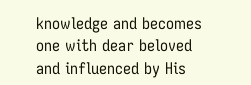knowledge and becomes one with dear beloved and influenced by His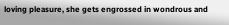loving pleasure, she gets engrossed in wondrous and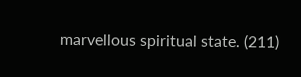marvellous spiritual state. (211)